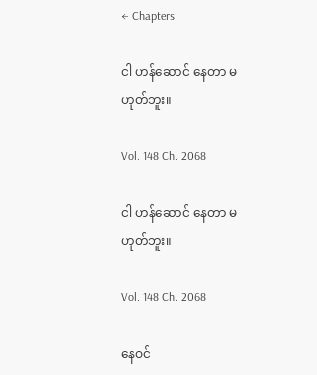← Chapters

ငါ ဟန်ဆောင် နေတာ မဟုတ်ဘူး။

Vol. 148 Ch. 2068

ငါ ဟန်ဆောင် နေတာ မဟုတ်ဘူး။

Vol. 148 Ch. 2068

နေဝင်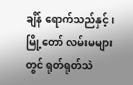ချိန် ရောက်သည်နှင့်၊ မြို့တော် လမ်းမများတွင် ရုတ်ရုတ်သဲ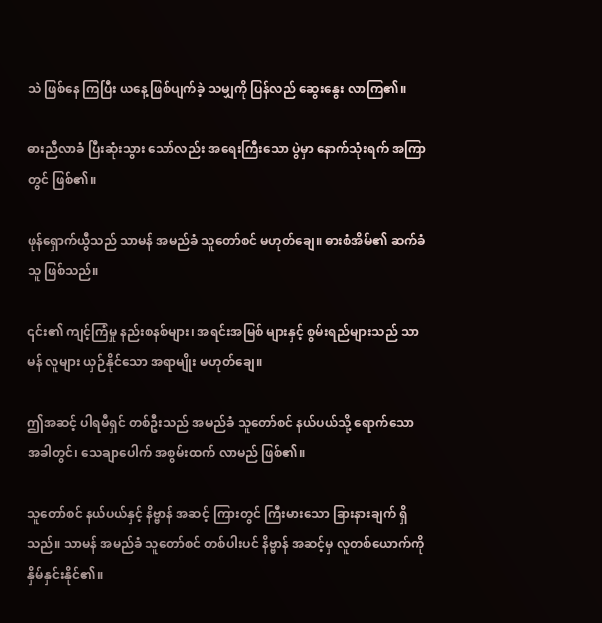သဲ ဖြစ်နေ ကြပြီး ယနေ့ ဖြစ်ပျက်ခဲ့ သမျှကို ပြန်လည် ဆွေးနွေး လာကြ၏။

ဓားညီလာခံ ပြီးဆုံးသွား သော်လည်း အရေးကြီးသော ပွဲမှာ နောက်သုံးရက် အကြာ တွင် ဖြစ်၏။

ဖုန်ရှောက်ယွီသည် သာမန် အမည်ခံ သူတော်စင် မဟုတ်ချေ။ ဓားစံအိမ်၏ ဆက်ခံသူ ဖြစ်သည်။

၎င်း၏ ကျင့်ကြံမှု နည်းစနစ်များ၊ အရင်းအမြစ် များနှင့် စွမ်းရည်များသည် သာမန် လူများ ယှဉ်နိုင်သော အရာမျိုး မဟုတ်ချေ။

ဤအဆင့် ပါရမီရှင် တစ်ဦးသည် အမည်ခံ သူတော်စင် နယ်ပယ်သို့ ရောက်သော အခါတွင်၊ သေချာပေါက် အစွမ်းထက် လာမည် ဖြစ်၏။

သူတော်စင် နယ်ပယ်နှင့် နိဗ္ဗာန် အဆင့် ကြားတွင် ကြီးမားသော ခြားနားချက် ရှိသည်။ သာမန် အမည်ခံ သူတော်စင် တစ်ပါးပင် နိဗ္ဗာန် အဆင့်မှ လူတစ်ယောက်ကို နှိမ်နှင်းနိုင်၏။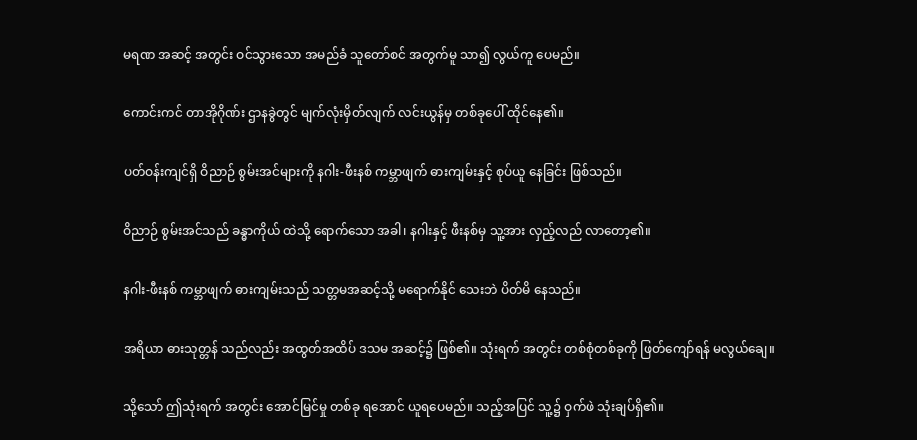မရဏ အဆင့် အတွင်း ဝင်သွားသော အမည်ခံ သူတော်စင် အတွက်မူ သာ၍ လွယ်ကူ ပေမည်။

ကောင်းကင် တာအိုဂိုဏ်း ဌာနခွဲတွင် မျက်လုံးမှိတ်လျက် လင်းယွန်မှ တစ်ခုပေါ် ထိုင်နေ၏။

ပတ်ဝန်းကျင်ရှိ ဝိညာဉ် စွမ်းအင်များကို နဂါး-ဖီးနစ် ကမ္ဘာဖျက် ဓားကျမ်းနှင့် စုပ်ယူ နေခြင်း ဖြစ်သည်။

ဝိညာဉ် စွမ်းအင်သည် ခန္ဓာကိုယ် ထဲသို့ ရောက်သော အခါ၊ နဂါးနှင့် ဖီးနစ်မှ သူ့အား လှည့်လည် လာတော့၏။

နဂါး-ဖီးနစ် ကမ္ဘာဖျက် ဓားကျမ်းသည် သတ္တမအဆင့်သို့ မရောက်နိုင် သေးဘဲ ပိတ်မိ နေသည်။

အရိယာ ဓားသုတ္တန် သည်လည်း အထွတ်အထိပ် ဒသမ အဆင့်၌ ဖြစ်၏။ သုံးရက် အတွင်း တစ်စုံတစ်ခုကို ဖြတ်ကျော်ရန် မလွယ်ချေ။

သို့သော် ဤသုံးရက် အတွင်း အောင်မြင်မှု တစ်ခု ရအောင် ယူရပေမည်။ သည့်အပြင် သူ့၌ ဝှက်ဖဲ သုံးချပ်ရှိ၏။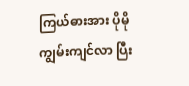ကြယ်ဓားအား ပိုမို ကျွမ်းကျင်လာ ပြီး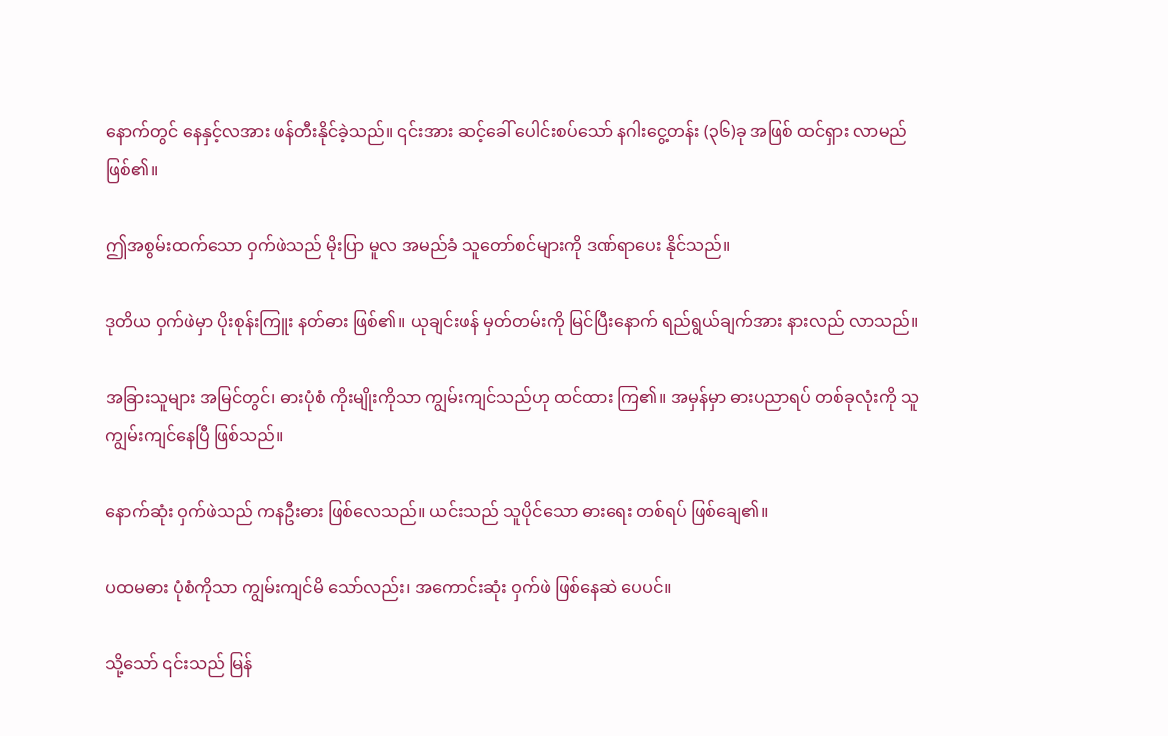နောက်တွင် နေနှင့်လအား ဖန်တီးနိုင်ခဲ့သည်။ ၎င်းအား ဆင့်ခေါ် ပေါင်းစပ်သော် နဂါးငွေ့တန်း (၃၆)ခု အဖြစ် ထင်ရှား လာမည် ဖြစ်၏။

ဤအစွမ်းထက်သော ဝှက်ဖဲသည် မိုးပြာ မူလ အမည်ခံ သူတော်စင်များကို ဒဏ်ရာပေး နိုင်သည်။

ဒုတိယ ဝှက်ဖဲမှာ ပိုးစုန်းကြူး နတ်ဓား ဖြစ်၏။ ယုချင်းဖန် မှတ်တမ်းကို မြင်ပြီးနောက် ရည်ရွယ်ချက်အား နားလည် လာသည်။

အခြားသူများ အမြင်တွင်၊ ဓားပုံစံ ကိုးမျိုးကိုသာ ကျွမ်းကျင်သည်ဟု ထင်ထား ကြ၏။ အမှန်မှာ ဓားပညာရပ် တစ်ခုလုံးကို သူ ကျွမ်းကျင်နေပြီ ဖြစ်သည်။

နောက်ဆုံး ဝှက်ဖဲသည် ကနဦးဓား ဖြစ်လေသည်။ ယင်းသည် သူပိုင်သော ဓားရေး တစ်ရပ် ဖြစ်ချေ၏။

ပထမဓား ပုံစံကိုသာ ကျွမ်းကျင်မိ သော်လည်း၊ အကောင်းဆုံး ဝှက်ဖဲ ဖြစ်နေဆဲ ပေပင်။

သို့သော် ၎င်းသည် မြန်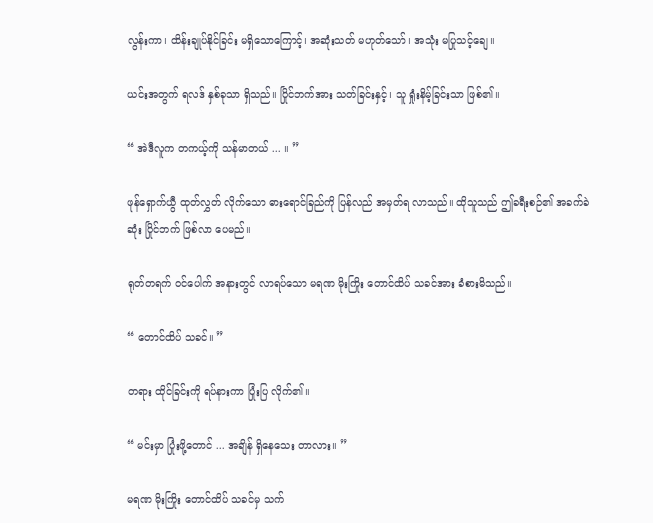လွန်းကာ၊ ထိန်းချုပ်နိုင်ခြင်း မရှိသောကြောင့်၊ အဆုံးသတ် မဟုတ်သော်၊ အသုံး မပြုသင့်ချေ။

ယင်းအတွက် ရလဒ် နှစ်ခုသာ ရှိသည်။ ပြိုင်ဘက်အား သတ်ခြင်းနှင့်၊ သူ ရှုံးနိမ့်ခြင်းသာ ဖြစ်၏။

“ အဲဒီလူက တကယ့်ကို သန်မာတယ် ... ။ ”

ဖုန်ရှောက်ယွီ ထုတ်လွှတ် လိုက်သော ဓားရောင်ခြည်ကို ပြန်လည် အမှတ်ရ လာသည်။ ထိုသူသည် ဤခရီးစဉ်၏ အခက်ခဲဆုံး ပြိုင်ဘက် ဖြစ်လာ ပေမည်။

ရုတ်တရက် ဝင်ပေါက် အနားတွင် လာရပ်သော မရဏ မိုးကြိုး တောင်ထိပ် သခင်အား ခံစားမိသည်။

“ တောင်ထိပ် သခင်။ ”

တရား ထိုင်ခြင်းကို ရပ်နားကာ ပြုံးပြ လိုက်၏။

“ မင်းမှာ ပြုံးဖို့တောင် ... အချိန် ရှိနေသေး တာလား။ ”

မရဏ မိုးကြိုး တောင်ထိပ် သခင်မှ သက်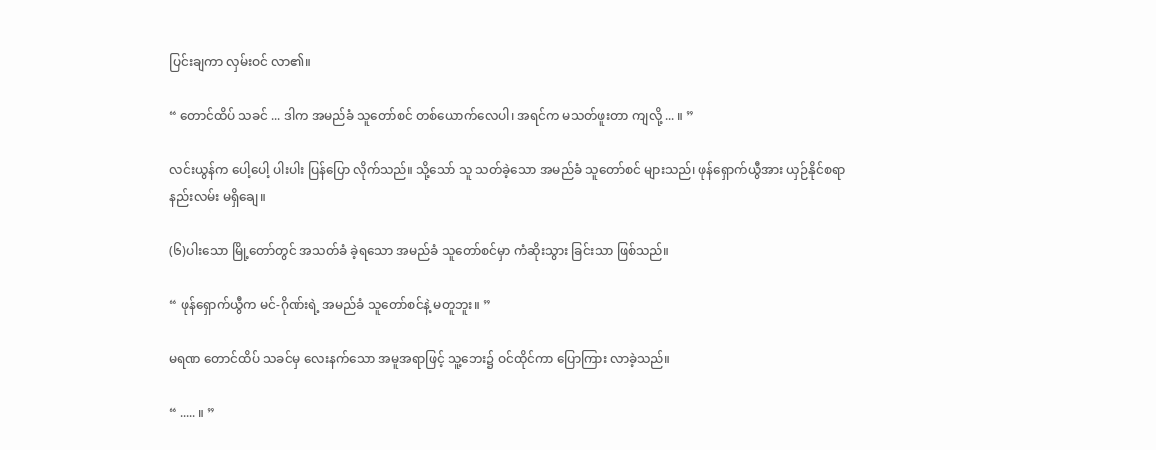ပြင်းချကာ လှမ်းဝင် လာ၏။

“ တောင်ထိပ် သခင် ... ဒါက အမည်ခံ သူတော်စင် တစ်ယောက်လေပါ၊ အရင်က မသတ်ဖူးတာ ကျလို့ ... ။ ”

လင်းယွန်က ပေါ့ပေါ့ ပါးပါး ပြန်ပြော လိုက်သည်။ သို့သော် သူ သတ်ခဲ့သော အမည်ခံ သူတော်စင် များသည်၊ ဖုန်ရှောက်ယွီအား ယှဉ်နိုင်စရာ နည်းလမ်း မရှိချေ။

(၆)ပါးသော မြို့တော်တွင် အသတ်ခံ ခဲ့ရသော အမည်ခံ သူတော်စင်မှာ ကံဆိုးသွား ခြင်းသာ ဖြစ်သည်။

“ ဖုန်ရှောက်ယွီက မင်-ဂိုဏ်းရဲ့ အမည်ခံ သူတော်စင်နဲ့ မတူဘူး။ ”

မရဏ တောင်ထိပ် သခင်မှ လေးနက်သော အမူအရာဖြင့် သူ့ဘေး၌ ဝင်ထိုင်ကာ ပြောကြား လာခဲ့သည်။

“ ..... ။ ”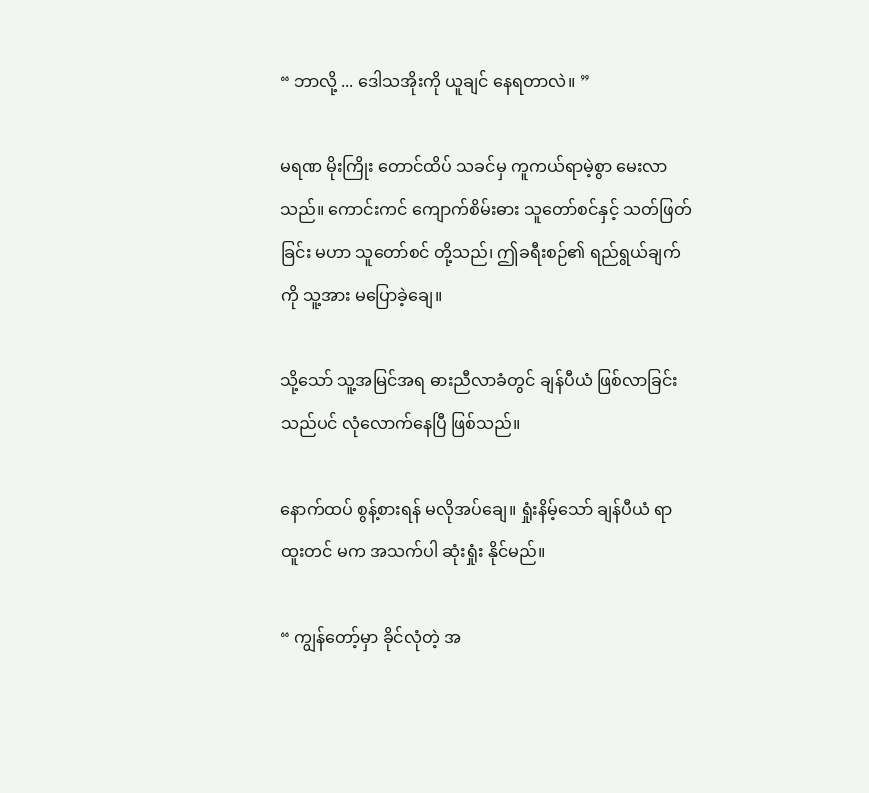“ ဘာလို့ ... ဒေါသအိုးကို ယူချင် နေရတာလဲ။ ”

မရဏ မိုးကြိုး တောင်ထိပ် သခင်မှ ကူကယ်ရာမဲ့စွာ မေးလာသည်။ ကောင်းကင် ကျောက်စိမ်းဓား သူတော်စင်နှင့် သတ်ဖြတ်ခြင်း မဟာ သူတော်စင် တို့သည်၊ ဤခရီးစဉ်၏ ရည်ရွယ်ချက်ကို သူ့အား မပြောခဲ့ချေ။

သို့သော် သူ့အမြင်အရ ဓားညီလာခံတွင် ချန်ပီယံ ဖြစ်လာခြင်း သည်ပင် လုံလောက်နေပြီ ဖြစ်သည်။

နောက်ထပ် စွန့်စားရန် မလိုအပ်ချေ။ ရှုံးနိမ့်သော် ချန်ပီယံ ရာထူးတင် မက အသက်ပါ ဆုံးရှုံး နိုင်မည်။

“ ကျွန်တော့်မှာ ခိုင်လုံတဲ့ အ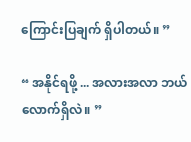ကြောင်းပြချက် ရှိပါတယ်။ ”

“ အနိုင်ရဖို့ ... အလားအလာ ဘယ်လောက်ရှိလဲ။ ”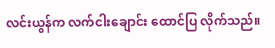လင်းယွန်က လက်ငါးချောင်း ထောင်ပြ လိုက်သည်။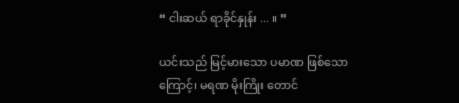“ ငါးဆယ် ရာခိုင်နှုန်း ... ။ ”

ယင်းသည် မြင့်မားသော ပမာဏ ဖြစ်သောကြောင့်၊ မရဏ မိုးကြိုး တောင်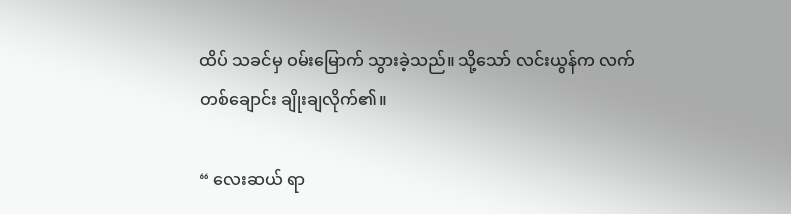ထိပ် သခင်မှ ဝမ်းမြောက် သွားခဲ့သည်။ သို့သော် လင်းယွန်က လက်တစ်ချောင်း ချိုးချလိုက်၏။

“ လေးဆယ် ရာ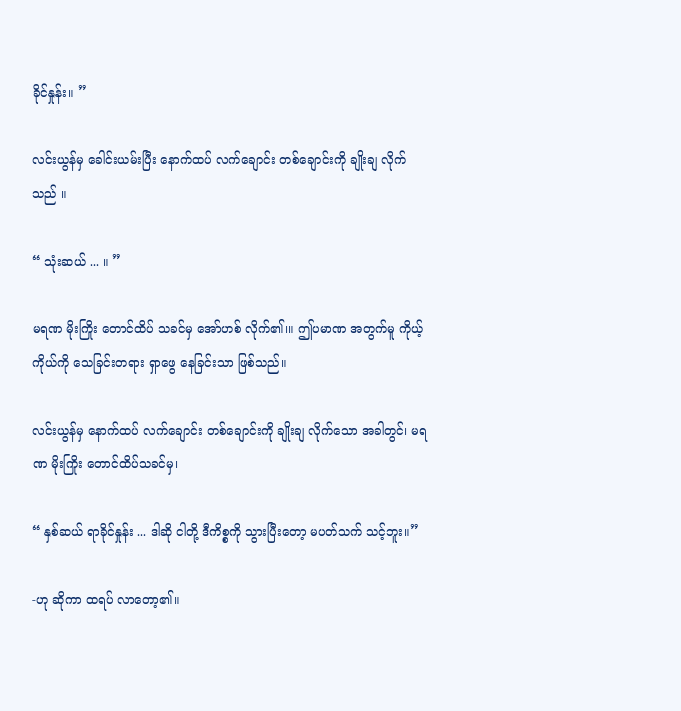ခိုင်နှုန်း။ ”

လင်းယွန်မှ ခေါင်းယမ်းပြီး နောက်ထပ် လက်ချောင်း တစ်ချောင်းကို ချိုးချ လိုက်သည် ။

“ သုံးဆယ် ... ။ ”

မရဏ မိုးကြိုး တောင်ထိပ် သခင်မှ အော်ဟစ် လိုက်၏၊။ ဤပမာဏ အတွက်မူ ကိုယ့်ကိုယ်ကို သေခြင်းတရား ရှာဖွေ နေခြင်းသာ ဖြစ်သည်။

လင်းယွန်မှ နောက်ထပ် လက်ချောင်း တစ်ချောင်းကို ချိုးချ လိုက်သော အခါတွင်၊ မရဏ မိုးကြိုး တောင်ထိပ်သခင်မှ၊

“ နှစ်ဆယ် ရာခိုင်နှုန်း ... ဒါဆို ငါတို့ ဒီကိစ္စကို သွားပြီးတော့ မပတ်သက် သင့်ဘူး။”

-ဟု ဆိုကာ ထရပ် လာတော့၏။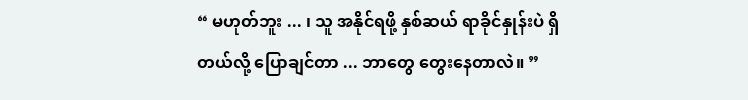“ မဟုတ်ဘူး ... ၊ သူ အနိုင်ရဖို့ နှစ်ဆယ် ရာခိုင်နှုန်းပဲ ရှိတယ်လို့ ပြောချင်တာ ... ဘာတွေ တွေးနေတာလဲ။ ”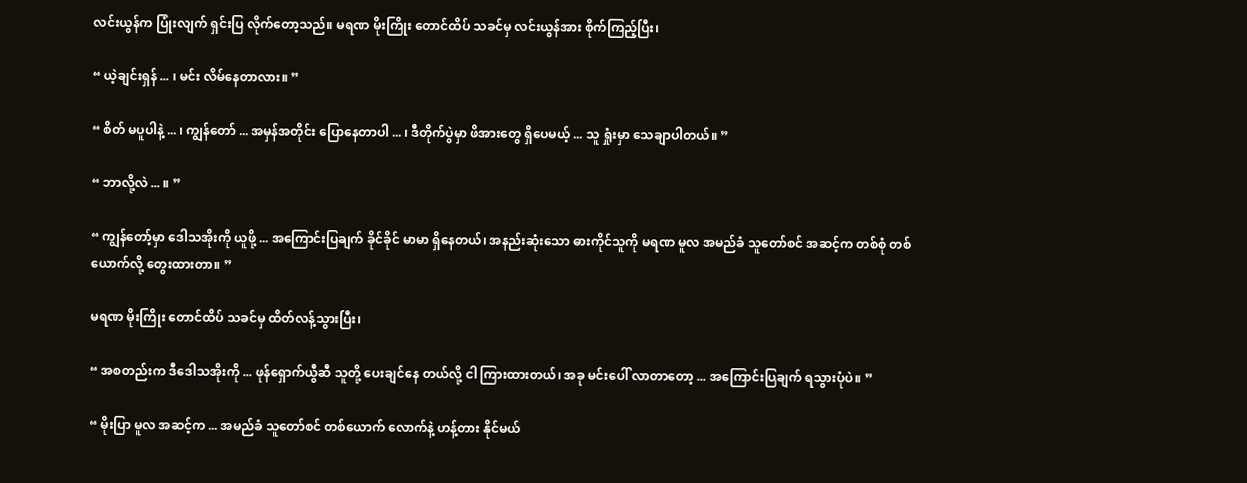လင်းယွန်က ပြုံးလျက် ရှင်းပြ လိုက်တော့သည်။ မရဏ မိုးကြိုး တောင်ထိပ် သခင်မှ လင်းယွန်အား စိုက်ကြည့်ပြီး၊

“ ယဲ့ချင်းရှန် ... ၊ မင်း လိမ်နေတာလား။ ”

“ စိတ် မပူပါနဲ့ ... ၊ ကျွန်တော် ... အမှန်အတိုင်း ပြောနေတာပါ ... ၊ ဒီတိုက်ပွဲမှာ ဖိအားတွေ ရှိပေမယ့် ... သူ ရှုံးမှာ သေချာပါတယ်။ ”

“ ဘာလို့လဲ ... ။ ”

“ ကျွန်တော့်မှာ ဒေါသအိုးကို ယူဖို့ ... အကြောင်းပြချက် ခိုင်ခိုင် မာမာ ရှိနေတယ်၊ အနည်းဆုံးသော ဓားကိုင်သူကို မရဏ မူလ အမည်ခံ သူတော်စင် အဆင့်က တစ်စုံ တစ်ယောက်လို့ တွေးထားတာ။ ”

မရဏ မိုးကြိုး တောင်ထိပ် သခင်မှ ထိတ်လန့်သွားပြီး၊

“ အစတည်းက ဒီဒေါသအိုးကို ... ဖုန်ရှောက်ယွီဆီ သူတို့ ပေးချင်နေ တယ်လို့ ငါ ကြားထားတယ်၊ အခု မင်းပေါ် လာတာတော့ ... အကြောင်းပြချက် ရသွားပုံပဲ။ ”

“ မိုးပြာ မူလ အဆင့်က ... အမည်ခံ သူတော်စင် တစ်ယောက် လောက်နဲ့ ဟန့်တား နိုင်မယ်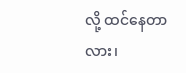လို့ ထင်နေတာလား၊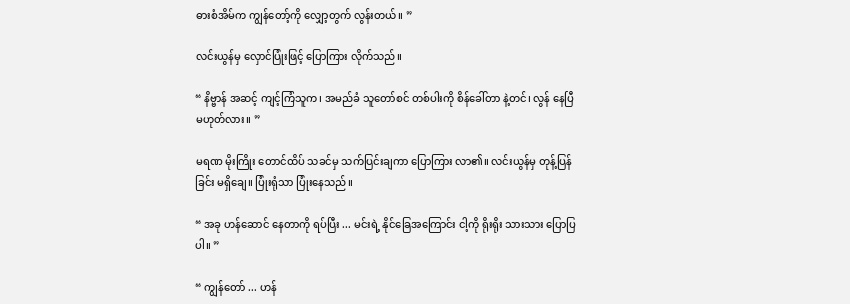ဓားစံအိမ်က ကျွန်တော့်ကို လျှော့တွက် လွန်းတယ်။ ”

လင်းယွန်မှ လှောင်ပြုံးဖြင့် ပြောကြား လိုက်သည်။

“ နိဗ္ဗာန် အဆင့် ကျင့်ကြံသူက၊ အမည်ခံ သူတော်စင် တစ်ပါးကို စိန်ခေါ်တာ နဲ့တင်၊ လွန် နေပြီ မဟုတ်လား။ ”

မရဏ မိုးကြိုး တောင်ထိပ် သခင်မှ သက်ပြင်းချကာ ပြောကြား လာ၏။ လင်းယွန်မှ တုန့်ပြန်ခြင်း မရှိချေ။ ပြုံးရုံသာ ပြုံးနေသည်။

“ အခု ဟန်ဆောင် နေတာကို ရပ်ပြီး ... မင်းရဲ့ နိုင်ခြေအကြောင်း ငါ့ကို ရိုးရိုး သားသား ပြောပြပါ။ ”

“ ကျွန်တော် ... ဟန်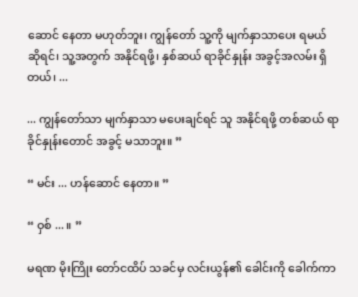ဆောင် နေတာ မဟုတ်ဘူး၊ ကျွန်တော် သူ့ကို မျက်နှာသာပေး ရမယ် ဆိုရင်၊ သူ့အတွက် အနိုင်ရဖို့၊ နှစ်ဆယ် ရာခိုင်နှုန်း အခွင့်အလမ်း ရှိတယ်၊ ...

... ကျွန်တော်သာ မျက်နှာသာ မပေးချင်ရင် သူ အနိုင်ရဖို့ တစ်ဆယ် ရာခိုင်နှုန်းတောင် အခွင့် မသာဘူး။ ”

“ မင်း ... ဟန်ဆောင် နေတာ။ ”

“ ဝှစ် ... ။ ”

မရဏ မိုးကြိုး တော်ငထိပ် သခင်မှ လင်းယွန်၏ ခေါင်းကို ခေါက်ကာ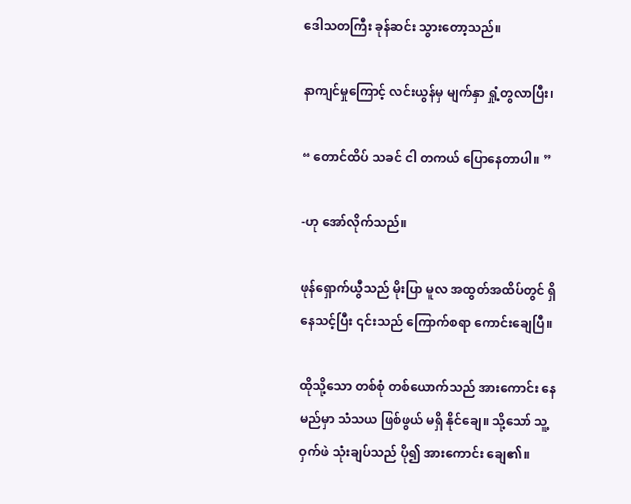ဒေါသတကြီး ခုန်ဆင်း သွားတော့သည်။

နာကျင်မှုကြောင့် လင်းယွန်မှ မျက်နှာ ရှုံ့တွလာပြီး၊

“ တောင်ထိပ် သခင် ငါ တကယ် ပြောနေတာပါ။ ”

-ဟု အော်လိုက်သည်။

ဖုန်ရှောက်ယွီသည် မိုးပြာ မူလ အထွတ်အထိပ်တွင် ရှိနေသင့်ပြီး ၎င်းသည် ကြောက်စရာ ကောင်းချေပြီ။

ထိုသို့သော တစ်စုံ တစ်ယောက်သည် အားကောင်း နေမည်မှာ သံသယ ဖြစ်ဖွယ် မရှိ နိုင်ချေ။ သို့သော် သူ့ဝှက်ဖဲ သုံးချပ်သည် ပို၍ အားကောင်း ချေ၏။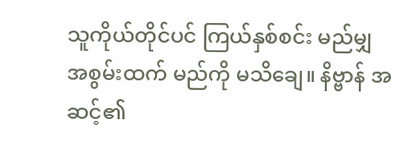သူကိုယ်တိုင်ပင် ကြယ်နှစ်စင်း မည်မျှ အစွမ်းထက် မည်ကို မသိချေ။ နိဗ္ဗာန် အဆင့်၏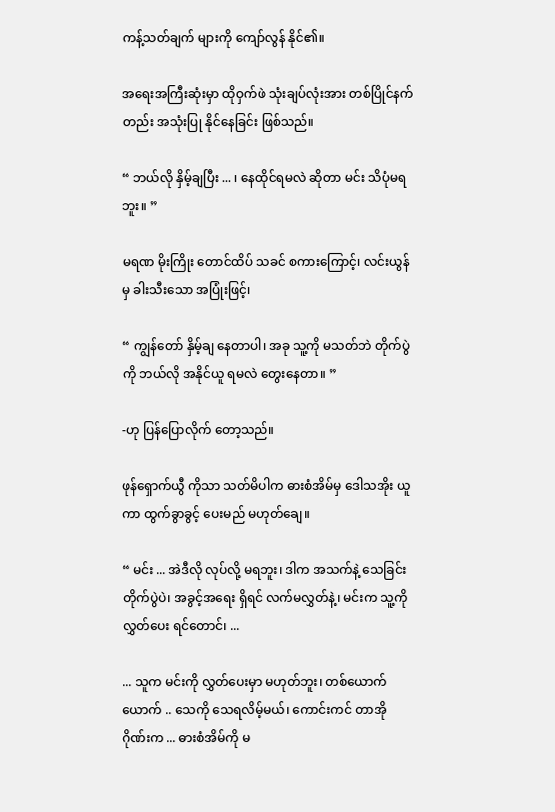ကန့်သတ်ချက် များကို ကျော်လွန် နိုင်၏။

အရေးအကြီးဆုံးမှာ ထိုဝှက်ဖဲ သုံးချပ်လုံးအား တစ်ပြိုင်နက်တည်း အသုံးပြု နိုင်နေခြင်း ဖြစ်သည်။

“ ဘယ်လို နှိမ့်ချပြီး ... ၊ နေထိုင်ရမလဲ ဆိုတာ မင်း သိပုံမရဘူး။ ”

မရဏ မိုးကြိုး တောင်ထိပ် သခင် စကားကြောင့်၊ လင်းယွန်မှ ခါးသီးသော အပြုံးဖြင့်၊

“ ကျွန်တော် နှိမ့်ချ နေတာပါ၊ အခု သူ့ကို မသတ်ဘဲ တိုက်ပွဲကို ဘယ်လို အနိုင်ယူ ရမလဲ တွေးနေတာ။ ”

-ဟု ပြန်ပြောလိုက် တော့သည်။

ဖုန်ရှောက်ယွီ ကိုသာ သတ်မိပါက ဓားစံအိမ်မှ ဒေါသအိုး ယူကာ ထွက်ခွာခွင့် ပေးမည် မဟုတ်ချေ။

“ မင်း ... အဲဒီလို လုပ်လို့ မရဘူး၊ ဒါက အသက်နဲ့ သေခြင်း တိုက်ပွဲပဲ၊ အခွင့်အရေး ရှိရင် လက်မလွှတ်နဲ့၊ မင်းက သူ့ကို လွှတ်ပေး ရင်တောင်၊ ...

... သူက မင်းကို လွှတ်ပေးမှာ မဟုတ်ဘူး၊ တစ်ယောက် ယောက် .. သေကို သေရလိမ့်မယ်၊ ကောင်းကင် တာအို ဂိုဏ်းက ... ဓားစံအိမ်ကို မ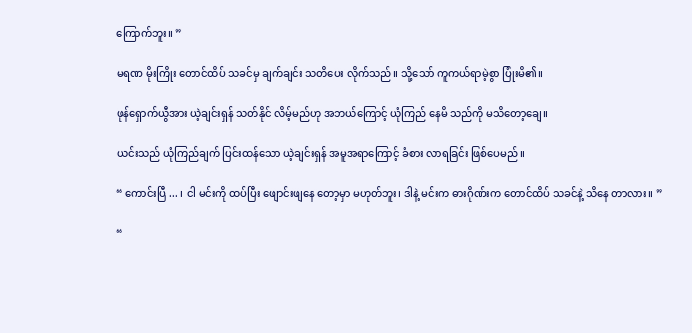ကြောက်ဘူး။ ”

မရဏ မိုးကြိုး တောင်ထိပ် သခင်မှ ချက်ချင်း သတိပေး လိုက်သည်။ သို့သော် ကူကယ်ရာမဲ့စွာ ပြုံးမိ၏။

ဖုန်ရှောက်ယွီအား ယဲ့ချင်းရှန် သတ်နိုင် လိမ့်မည်ဟု အဘယ်ကြောင့် ယုံကြည် နေမိ သည်ကို မသိတော့ချေ။

ယင်းသည် ယုံကြည်ချက် ပြင်းထန်သော ယဲ့ချင်းရှန် အမူအရာကြောင့် ခံစား လာရခြင်း ဖြစ်ပေမည်။

“ ကောင်းပြီ ... ၊ ငါ မင်းကို ထပ်ပြီး ဖျောင်းဖျနေ တော့မှာ မဟုတ်ဘူး၊ ဒါနဲ့ မင်းက ဓားဂိုဏ်းက တောင်ထိပ် သခင်နဲ့ သိနေ တာလား။ ”

“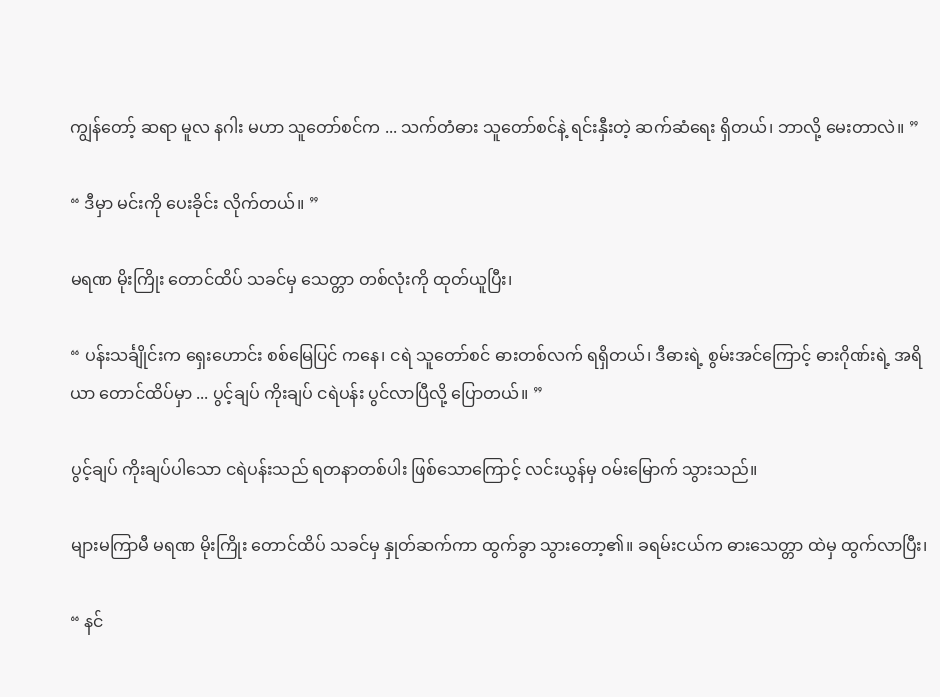ကျွန်တော့် ဆရာ မူလ နဂါး မဟာ သူတော်စင်က ... သက်တံဓား သူတော်စင်နဲ့ ရင်းနှီးတဲ့ ဆက်ဆံရေး ရှိတယ်၊ ဘာလို့ မေးတာလဲ။ ”

“ ဒီမှာ မင်းကို ပေးခိုင်း လိုက်တယ်။ ”

မရဏ မိုးကြိုး တောင်ထိပ် သခင်မှ သေတ္တာ တစ်လုံးကို ထုတ်ယူပြီး၊

“ ပန်းသင်္ချိုင်းက ရှေးဟောင်း စစ်မြေပြင် ကနေ၊ ငရဲ သူတော်စင် ဓားတစ်လက် ရရှိတယ်၊ ဒီဓားရဲ့ စွမ်းအင်ကြောင့် ဓားဂိုဏ်းရဲ့ အရိယာ တောင်ထိပ်မှာ ... ပွင့်ချပ် ကိုးချပ် ငရဲပန်း ပွင်လာပြီလို့ ပြောတယ်။ ”

ပွင့်ချပ် ကိုးချပ်ပါသော ငရဲပန်းသည် ရတနာတစ်ပါး ဖြစ်သောကြောင့် လင်းယွန်မှ ဝမ်းမြောက် သွားသည်။

များမကြာမီ မရဏ မိုးကြိုး တောင်ထိပ် သခင်မှ နှုတ်ဆက်ကာ ထွက်ခွာ သွားတော့၏။ ခရမ်းငယ်က ဓားသေတ္တာ ထဲမှ ထွက်လာပြီး၊

“ နင်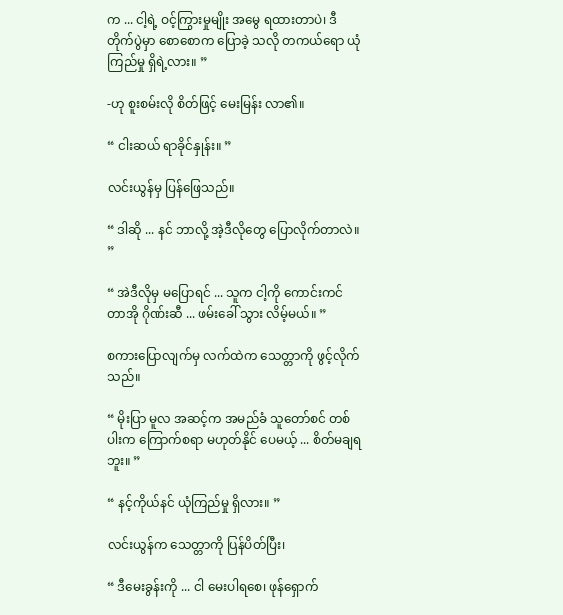က ... ငါ့ရဲ့ ဝင့်ကြွားမှုမျိုး အမွေ ရထားတာပဲ၊ ဒီတိုက်ပွဲမှာ စောစောက ပြောခဲ့ သလို တကယ်ရော ယုံကြည်မှု ရှိရဲ့လား။ ”

-ဟု စူးစမ်းလို စိတ်ဖြင့် မေးမြန်း လာ၏။

“ ငါးဆယ် ရာခိုင်နှုန်း။ ”

လင်းယွန်မှ ပြန်ဖြေသည်။

“ ဒါဆို ... နင် ဘာလို့ အဲ့ဒီလိုတွေ ပြောလိုက်တာလဲ။ ”

“ အဲဒီလိုမှ မပြောရင် ... သူက ငါ့ကို ကောင်းကင် တာအို ဂိုဏ်းဆီ ... ဖမ်းခေါ် သွား လိမ့်မယ်။ ”

စကားပြောလျက်မှ လက်ထဲက သေတ္တာကို ဖွင့်လိုက်သည်။

“ မိုးပြာ မူလ အဆင့်က အမည်ခံ သူတော်စင် တစ်ပါးက ကြောက်စရာ မဟုတ်နိုင် ပေမယ့် ... စိတ်မချရဘူး။ ”

“ နင့်ကိုယ်နင် ယုံကြည်မှု ရှိလား။ ”

လင်းယွန်က သေတ္တာကို ပြန်ပိတ်ပြီး၊

“ ဒီမေးခွန်းကို ... ငါ မေးပါရစေ၊ ဖုန်ရှောက်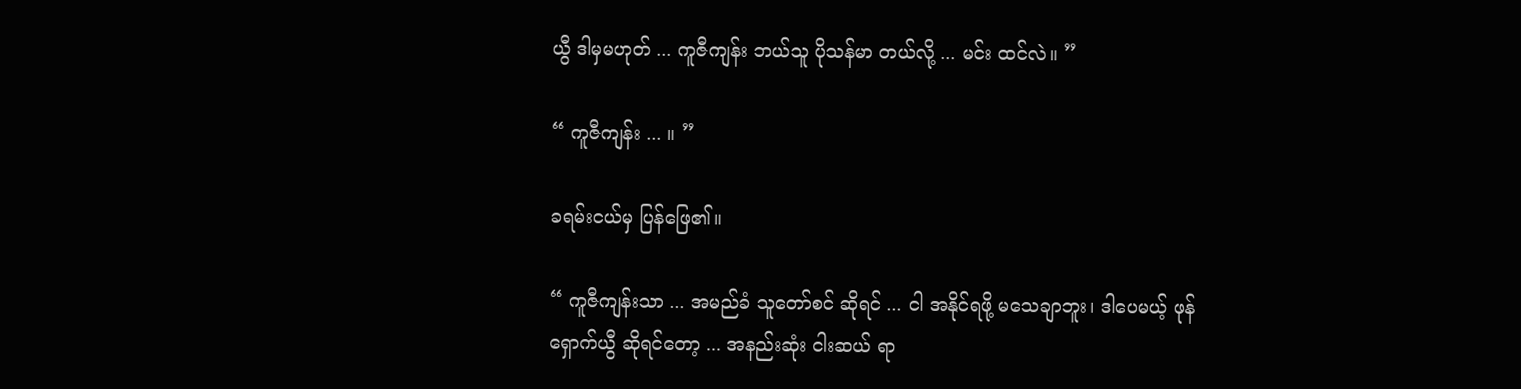ယွီ ဒါမှမဟုတ် ... ကူဇီကျန်း ဘယ်သူ ပိုသန်မာ တယ်လို့ ... မင်း ထင်လဲ။ ”

“ ကူဇီကျန်း ... ။ ”

ခရမ်းငယ်မှ ပြန်ဖြေ၏။

“ ကူဇီကျန်းသာ ... အမည်ခံ သူတော်စင် ဆိုရင် ... ငါ အနိုင်ရဖို့ မသေချာဘူး၊ ဒါပေမယ့် ဖုန်ရှောက်ယွီ ဆိုရင်တော့ ... အနည်းဆုံး ငါးဆယ် ရာ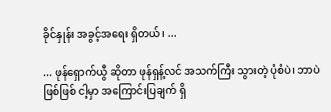ခိုင်နှုန်း အခွင့်အရေး ရှိတယ်၊ ...

... ဖုန်ရှောက်ယွီ ဆိုတာ ဖုန်ရှန့်လင် အသက်ကြီး သွားတဲ့ ပုံစံပဲ၊ ဘာပဲဖြစ်ဖြစ် ငါ့မှာ အကြောင်းပြချက် ရှိ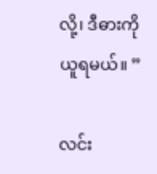လို့၊ ဒီဓားကို ယူရမယ်။ ”

လင်း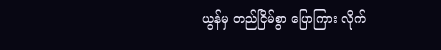ယွန်မှ တည်ငြိမ်စွာ ပြောကြား လိုက်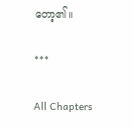တော့၏။

***

All Chapters